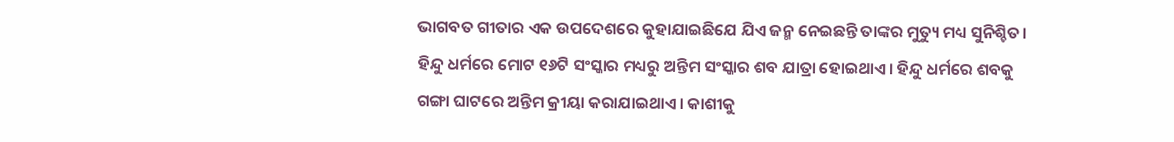ଭାଗବତ ଗୀତାର ଏକ ଉପଦେଶରେ କୁହାଯାଇଛିଯେ ଯିଏ ଜନ୍ମ ନେଇଛନ୍ତି ତାଙ୍କର ମୁତ୍ୟୁ ମଧ୍ୟ ସୁନିଶ୍ଚିତ। ହିନ୍ଦୁ ଧର୍ମରେ ମୋଟ ୧୬ଟି ସଂସ୍କାର ମଧ୍ୟରୁ ଅନ୍ତିମ ସଂସ୍କାର ଶବ ଯାତ୍ରା ହୋଇଥାଏ। ହିନ୍ଦୁ ଧର୍ମରେ ଶବକୁ ଗଙ୍ଗା ଘାଟରେ ଅନ୍ତିମ କ୍ରୀୟା କରାଯାଇଥାଏ। କାଶୀକୁ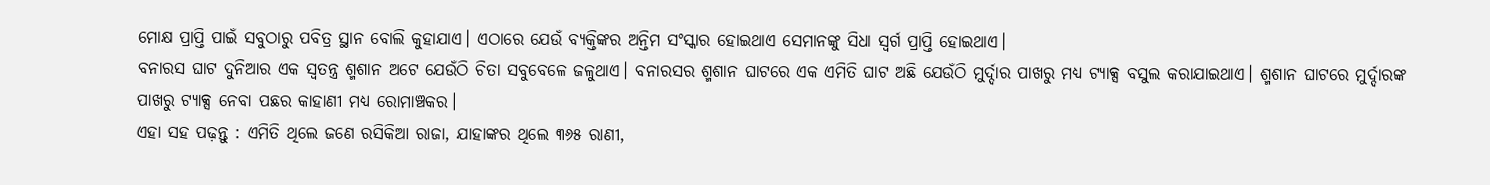ମୋକ୍ଷ ପ୍ରାପ୍ତି ପାଇଁ ସବୁଠାରୁ ପବିତ୍ର ସ୍ଥାନ ବୋଲି କୁହାଯାଏ। ଏଠାରେ ଯେଉଁ ବ୍ୟକ୍ତିଙ୍କର ଅନ୍ତିମ ସଂସ୍କାର ହୋଇଥାଏ ସେମାନଙ୍କୁ ସିଧା ସ୍ବର୍ଗ ପ୍ରାପ୍ତି ହୋଇଥାଏ।
ବନାରସ ଘାଟ ଦୁନିଆର ଏକ ସ୍ବତନ୍ତ୍ର ଶ୍ମଶାନ ଅଟେ ଯେଉଁଠି ଚିତା ସବୁବେଳେ ଜଳୁଥାଏ। ବନାରସର ଶ୍ମଶାନ ଘାଟରେ ଏକ ଏମିତି ଘାଟ ଅଛି ଯେଉଁଠି ମୁର୍ଦ୍ଦାର ପାଖରୁ ମଧ୍ୟ ଟ୍ୟାକ୍ସ ବସୁଲ କରାଯାଇଥାଏ। ଶ୍ମଶାନ ଘାଟରେ ମୁର୍ଦ୍ଦାରଙ୍କ ପାଖରୁ ଟ୍ୟାକ୍ସ ନେବା ପଛର କାହାଣୀ ମଧ୍ୟ ରୋମାଞ୍ଚକର।
ଏହା ସହ ପଢ଼ନ୍ତୁ : ଏମିତି ଥିଲେ ଜଣେ ରସିକିଆ ରାଜା, ଯାହାଙ୍କର ଥିଲେ ୩୬୫ ରାଣୀ,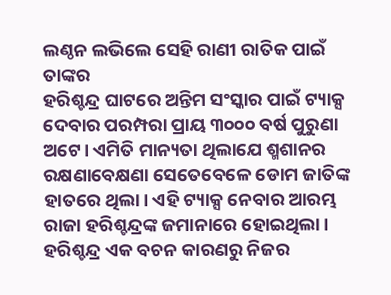ଲଣ୍ଠନ ଲଭିଲେ ସେହି ରାଣୀ ରାତିକ ପାଇଁ ତାଙ୍କର
ହରିଶ୍ଚନ୍ଦ୍ର ଘାଟରେ ଅନ୍ତିମ ସଂସ୍କାର ପାଇଁ ଟ୍ୟାକ୍ସ ଦେବାର ପରମ୍ପରା ପ୍ରାୟ ୩୦୦୦ ବର୍ଷ ପୁରୁଣା ଅଟେ। ଏମିତି ମାନ୍ୟତା ଥିଲାଯେ ଶ୍ମଶାନର ରକ୍ଷଣାବେକ୍ଷଣା ସେତେବେଳେ ଡୋମ ଜାତିଙ୍କ ହାତରେ ଥିଲା। ଏହି ଟ୍ୟାକ୍ସ ନେବାର ଆରମ୍ଭ ରାଜା ହରିଶ୍ଚନ୍ଦ୍ରଙ୍କ ଜମାନାରେ ହୋଇଥିଲା। ହରିଶ୍ଚନ୍ଦ୍ର ଏକ ବଚନ କାରଣରୁ ନିଜର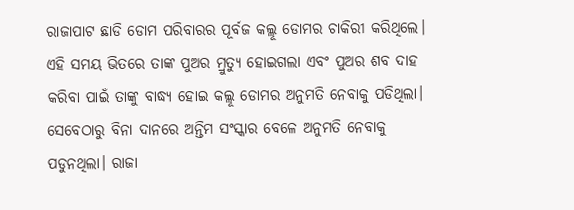ରାଜାପାଟ ଛାଡି ଡୋମ ପରିବାରର ପୂର୍ବଜ କଲ୍ଲୂ ଡୋମର ଚାକିରୀ କରିଥିଲେ।
ଏହି ସମୟ ଭିତରେ ତାଙ୍କ ପୁଅର ମ୍ରୁତ୍ୟୁ ହୋଇଗଲା ଏବଂ ପୁଅର ଶବ ଦାହ କରିବା ପାଇଁ ତାଙ୍କୁ ବାଦ୍ଧ୍ୟ ହୋଇ କଲ୍ଲୂ ଡୋମର ଅନୁମତି ନେବାକୁ ପଡିଥିଲା। ସେବେଠାରୁ ବିନା ଦାନରେ ଅନ୍ତିମ ସଂସ୍କାର ବେଳେ ଅନୁମତି ନେବାକୁ ପଡୁନଥିଲା। ରାଜା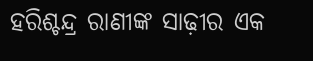ହରିଶ୍ଚନ୍ଦ୍ର ରାଣୀଙ୍କ ସାଢ଼ୀର ଏକ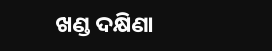ଖଣ୍ଡ ଦକ୍ଷିଣା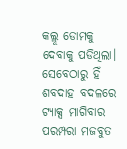କଲ୍ଲୂ ଡୋମକୁ ଦେବାକୁ ପଡିଥିଲା। ସେବେଠାରୁ ହିଁ ଶବଦାହ ବଦଳରେ ଟ୍ୟାକ୍ସ ମାଗିବାର ପରମ୍ପରା ମଜବୁତ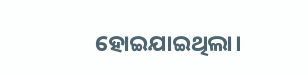ହୋଇଯାଇଥିଲା।